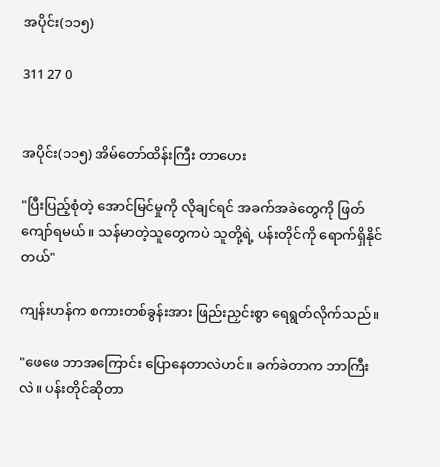အပိုင်း(၁၁၅)

311 27 0


အပိုင်း(၁၁၅) အိမ်တော်ထိန်းကြီး တာဟေး

"ပြီးပြည့်စုံတဲ့ အောင်မြင်မှုကို လိုချင်ရင် အခက်အခဲတွေကို ဖြတ်ကျော်ရမယ်။ သန်မာတဲ့သူတွေကပဲ သူတို့ရဲ့ ပန်းတိုင်ကို ရောက်ရှိနိုင်တယ်"

ကျန်းဟန်က စကားတစ်ခွန်းအား ဖြည်းညှင်းစွာ ရေရွတ်လိုက်သည်။

"ဖေဖေ ဘာအကြောင်း ပြောနေတာလဲဟင်။ ခက်ခဲတာက ဘာကြီးလဲ။ ပန်းတိုင်ဆိုတာ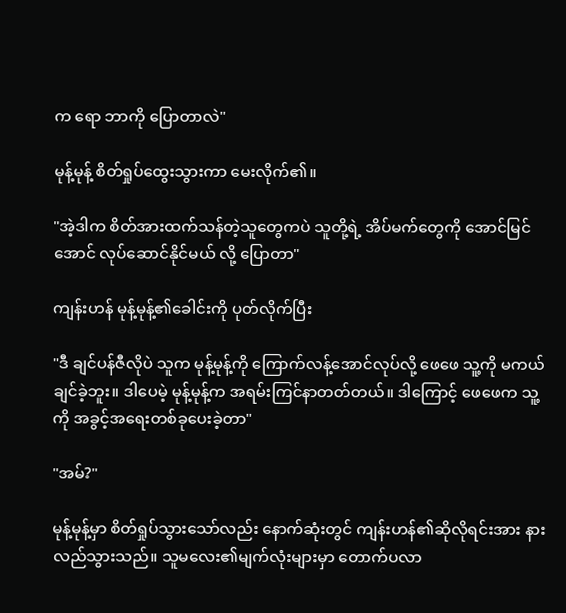က ရော ဘာကို ပြောတာလဲ"

မုန့်မုန့် စိတ်ရှုပ်ထွေးသွားကာ မေးလိုက်၏။

"အဲ့ဒါက စိတ်အားထက်သန်တဲ့သူတွေကပဲ သူတို့ရဲ့ အိပ်မက်တွေကို အောင်မြင်အောင် လုပ်ဆောင်နိုင်မယ် လို့ ပြောတာ"

ကျန်းဟန် မုန့်မုန့်၏ခေါင်းကို ပုတ်လိုက်ပြီး

"ဒီ ချင်ပန်ဇီလိုပဲ သူက မုန့်မုန့်ကို ကြောက်လန့်အောင်လုပ်လို့ ဖေဖေ သူ့ကို မကယ်ချင်ခဲ့ဘူး။ ဒါပေမဲ့ မုန့်မုန့်က အရမ်းကြင်နာတတ်တယ်။ ဒါကြောင့် ဖေဖေက သူ့ကို အခွင့်အရေးတစ်ခုပေးခဲ့တာ"

"အမ်?"

မုန့်မုန့်မှာ စိတ်ရှုပ်သွားသော်လည်း နောက်ဆုံးတွင် ကျန်းဟန်၏ဆိုလိုရင်းအား နားလည်သွားသည်။ သူမလေး၏မျက်လုံးများမှာ တောက်ပလာ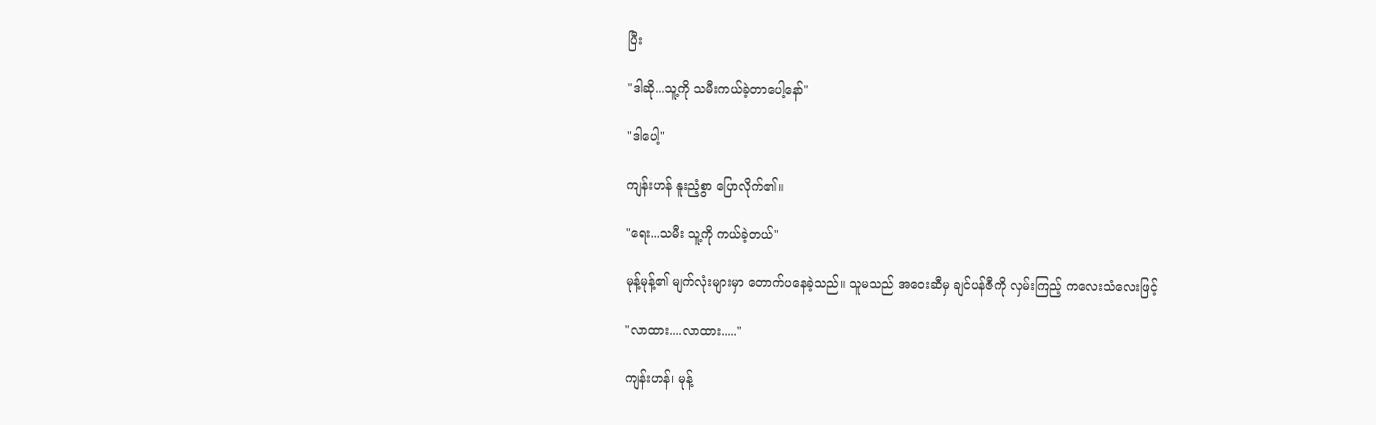ပြီး

"ဒါဆို...သူ့ကို သမီးကယ်ခဲ့တာပေါ့နော်"

"ဒါပေါ့"

ကျန်းဟန် နူးညံ့စွာ ပြောလိုက်၏။

"ရေး...သမီး သူ့ကို ကယ်ခဲ့တယ်"

မုန့်မုန့်၏ မျက်လုံးများမှာ တောက်ပနေခဲ့သည်။ သူမသည် အဝေးဆီမှ ချင်ပန်ဇီကို လှမ်းကြည့် ကလေးသံလေးဖြင့်

"လာထား....လာထား....."

ကျန်းဟန်၊ မုန့်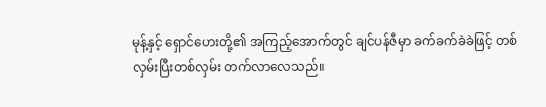မုန့်နှင့် ရှောင်ဟေးတို့၏ အကြည့်အောက်တွင် ချင်ပန်ဇီမှာ ခက်ခက်ခဲခဲဖြင့် တစ်လှမ်းပြီးတစ်လှမ်း တက်လာလေသည်။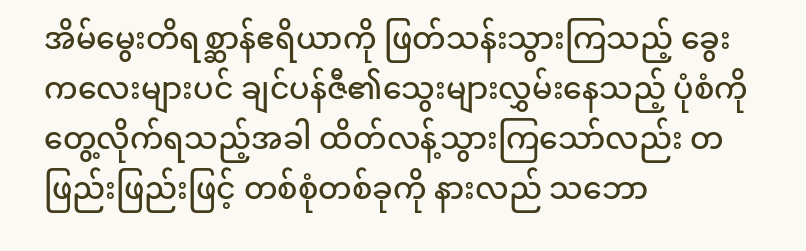အိမ်မွေးတိရစ္ဆာန်ဧရိယာကို ဖြတ်သန်းသွားကြသည့် ခွေးကလေးများပင် ချင်ပန်ဇီ၏သွေးများလွှမ်းနေသည့် ပုံစံကို တွေ့လိုက်ရသည့်အခါ ထိတ်လန့်သွားကြသော်လည်း တဖြည်းဖြည်းဖြင့် တစ်စုံတစ်ခုကို နားလည် သဘော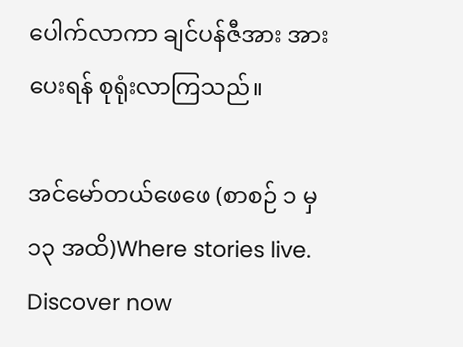ပေါက်လာကာ ချင်ပန်ဇီအား အားပေးရန် စုရုံးလာကြသည်။

အင်မော်တယ်ဖေဖေ (စာစဉ် ၁ မှ ၁၃ အထိ)Where stories live. Discover now